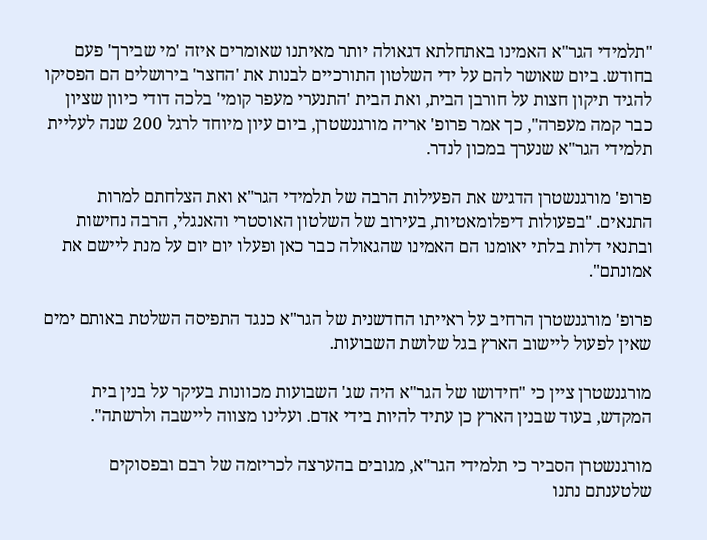"תלמידי הגר"א האמינו באתחלתא דגאולה יותר מאיתנו שאומרים איזה 'מי שבירך' פעם בחודש. ביום שאושר להם על ידי השלטון התורכיים לבנות את 'החצר' בירושלים הם הפסיקו להגיד תיקון חצות על חורבן הבית, ואת הבית 'התנערי מעפר קומי' בלכה דודי כיוון שציון כבר קמה מעפרה", כך אמר פרופ' אריה מורגנשטרן, ביום עיון מיוחד לרגל 200 שנה לעליית תלמידי הגר"א שנערך במכון לנדר.

פרופ' מורגנשטרן הדגיש את הפעילות הרבה של תלמידי הגר"א ואת הצלחתם למרות התנאים. "בפעולות דיפלומאטיות, בעירוב של השלטון האוסטרי והאנגלי, הרבה נחישות ובתנאי דלות בלתי יאומנו הם האמינו שהגאולה כבר כאן ופעלו יום יום על מנת ליישם את אמונתם".

פרופ' מורגנשטרן הרחיב על ראייתו החדשנית של הגר"א כנגד התפיסה השלטת באותם ימים שאין לפעול ליישוב הארץ בגל שלושת השבועות.

מורגנשטרן ציין כי "חידושו של הגר"א היה שג' השבועות מכוונות בעיקר על בנין בית המקדש, בעוד שבנין הארץ כן עתיד להיות בידי אדם. ועלינו מצווה ליישבה ולרשתה".

מורגנשטרן הסביר כי תלמידי הגר"א, מגובים בהערצה לכריזמה של רבם ובפסוקים שלטענתם נתנו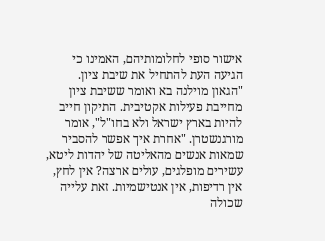אישור סופי לחלומותיהם, האמינו כי הגיעה העת להתחיל את שיבת ציון. "הגאון מוילנה בא ואומר ששיבת ציון מחייבת פעילות אקטיבית. התיקון חייב להיות בארץ ישראל ולא בחו"ל", אומר מורגנשטרן. "אחרת איך אפשר להסביר שמאות אנשים מהאליטה של יהדות ליטא, עשירים מופלגים, עולים ארצה? אין לחץ, אין רדיפות, אין אנטישמיות. זאת עלייה שכולה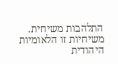התלהבות משיחית. משיחיות זו הלאומיות היהודית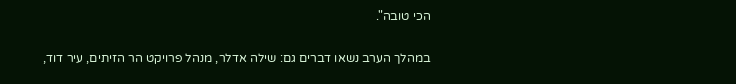הכי טובה".

במהלך הערב נשאו דברים גם: שילה אדלר, מנהל פרויקט הר הזיתים, עיר דוד,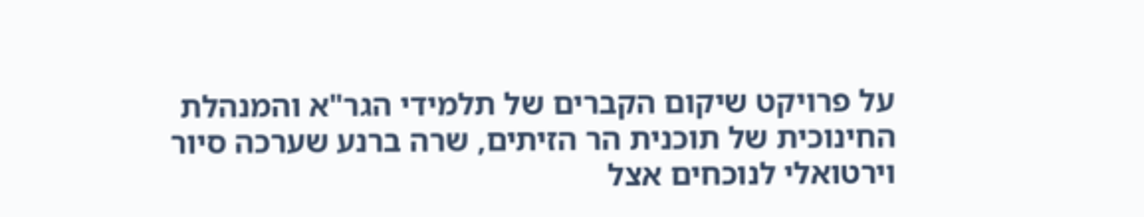על פרויקט שיקום הקברים של תלמידי הגר"א והמנהלת החינוכית של תוכנית הר הזיתים, שרה ברנע שערכה סיור וירטואלי לנוכחים אצל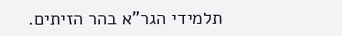תלמידי הגר"א בהר הזיתים.